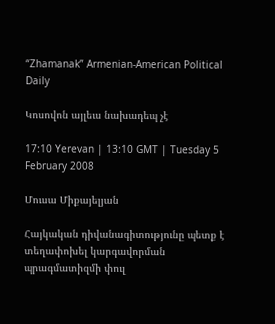“Zhamanak” Armenian-American Political Daily

Կոսովոն այլեւս նախադեպ չէ

17:10 Yerevan | 13:10 GMT | Tuesday 5 February 2008

Մուսա Միքայելյան

Հայկական դիվանագիտությունը պետք է տեղափոխել կարգավորման պրագմատիզմի փուլ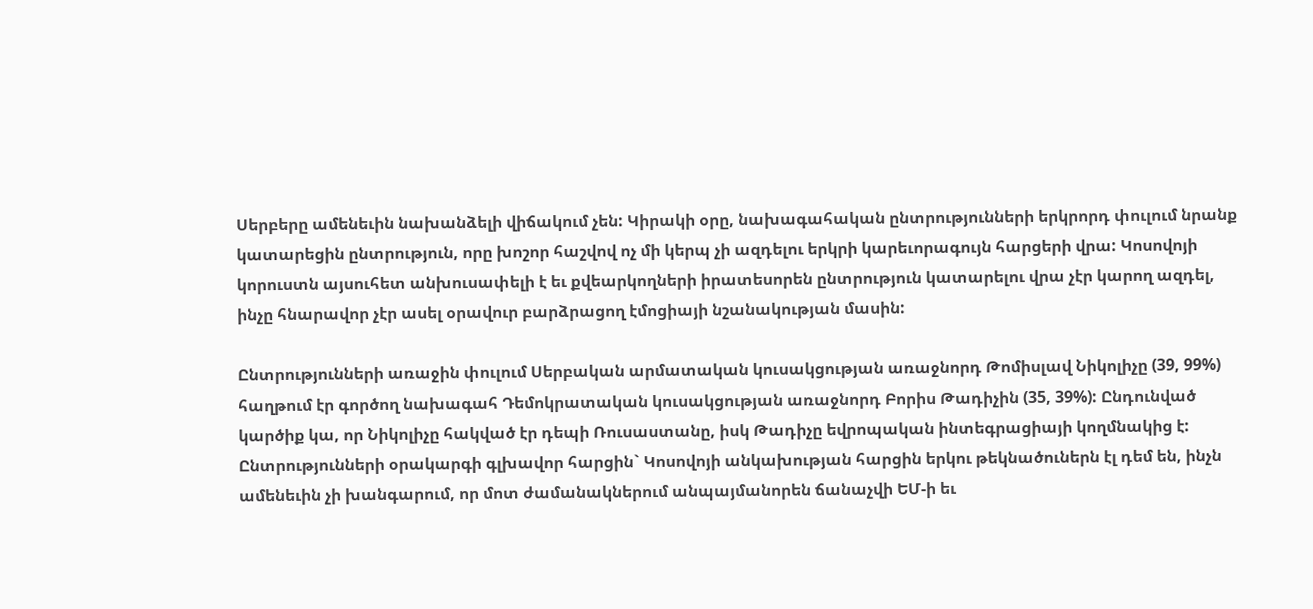Սերբերը ամենեւին նախանձելի վիճակում չեն: Կիրակի օրը, նախագահական ընտրությունների երկրորդ փուլում նրանք կատարեցին ընտրություն, որը խոշոր հաշվով ոչ մի կերպ չի ազդելու երկրի կարեւորագույն հարցերի վրա: Կոսովոյի կորուստն այսուհետ անխուսափելի է եւ քվեարկողների իրատեսորեն ընտրություն կատարելու վրա չէր կարող ազդել, ինչը հնարավոր չէր ասել օրավուր բարձրացող էմոցիայի նշանակության մասին:

Ընտրությունների առաջին փուլում Սերբական արմատական կուսակցության առաջնորդ Թոմիսլավ Նիկոլիչը (39, 99%) հաղթում էր գործող նախագահ Դեմոկրատական կուսակցության առաջնորդ Բորիս Թադիչին (35, 39%): Ընդունված կարծիք կա, որ Նիկոլիչը հակված էր դեպի Ռուսաստանը, իսկ Թադիչը եվրոպական ինտեգրացիայի կողմնակից է: Ընտրությունների օրակարգի գլխավոր հարցին` Կոսովոյի անկախության հարցին երկու թեկնածուներն էլ դեմ են, ինչն ամենեւին չի խանգարում, որ մոտ ժամանակներում անպայմանորեն ճանաչվի ԵՄ-ի եւ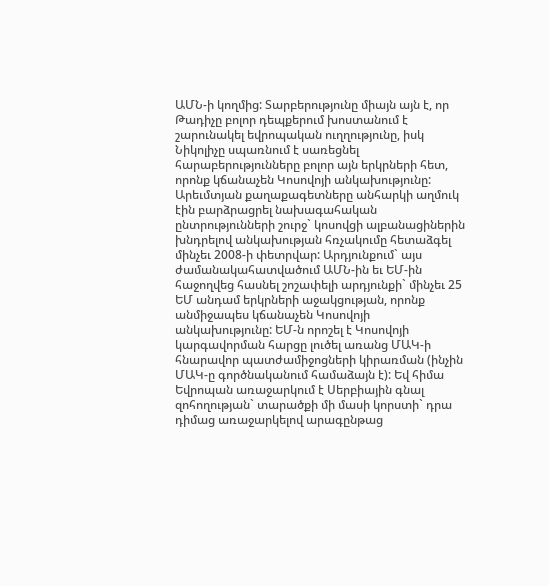ԱՄՆ-ի կողմից: Տարբերությունը միայն այն է, որ Թադիչը բոլոր դեպքերում խոստանում է շարունակել եվրոպական ուղղությունը, իսկ Նիկոլիչը սպառնում է սառեցնել հարաբերությունները բոլոր այն երկրների հետ, որոնք կճանաչեն Կոսովոյի անկախությունը: Արեւմտյան քաղաքագետները անհարկի աղմուկ էին բարձրացրել նախագահական ընտրությունների շուրջ` կոսովցի ալբանացիներին խնդրելով անկախության հռչակումը հետաձգել մինչեւ 2008-ի փետրվար: Արդյունքում` այս ժամանակահատվածում ԱՄՆ-ին եւ ԵՄ-ին հաջողվեց հասնել շոշափելի արդյունքի` մինչեւ 25 ԵՄ անդամ երկրների աջակցության, որոնք անմիջապես կճանաչեն Կոսովոյի անկախությունը: ԵՄ-ն որոշել է Կոսովոյի կարգավորման հարցը լուծել առանց ՄԱԿ-ի հնարավոր պատժամիջոցների կիրառման (ինչին ՄԱԿ-ը գործնականում համաձայն է): Եվ հիմա Եվրոպան առաջարկում է Սերբիային գնալ զոհողության` տարածքի մի մասի կորստի` դրա դիմաց առաջարկելով արագընթաց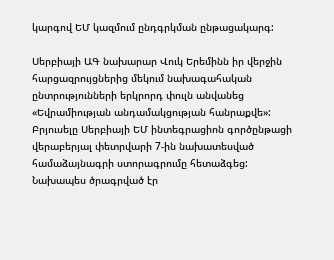կարգով ԵՄ կազմում ընդգրկման ընթացակարգ:

Սերբիայի ԱԳ նախարար Վուկ Երեմինն իր վերջին հարցազրույցներից մեկում նախագահական ընտրությունների երկրորդ փուլն անվանեց «Եվրամիության անդամակցության հանրաքվե»: Բրյուսելը Սերբիայի ԵՄ ինտեգրացիոն գործընթացի վերաբերյալ փետրվարի 7-ին նախատեսված համաձայնագրի ստորագրումը հետաձգեց: Նախապես ծրագրված էր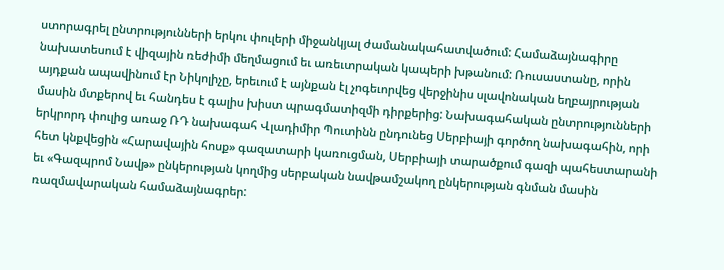ստորագրել ընտրությունների երկու փուլերի միջանկյալ ժամանակահատվածում: Համաձայնագիրը նախատեսում է վիզային ռեժիմի մեղմացում եւ առեւտրական կապերի խթանում: Ռուսաստանը, որին այդքան ապավինում էր Նիկոլիչը, երեւում է այնքան էլ չոգեւորվեց վերջինիս սլավոնական եղբայրության մասին մտքերով եւ հանդես է գալիս խիստ պրագմատիզմի դիրքերից: Նախագահական ընտրությունների երկրորդ փուլից առաջ ՌԴ նախագահ Վլադիմիր Պուտինն ընդունեց Սերբիայի գործող նախագահին, որի հետ կնքվեցին «Հարավային հոսք» գազատարի կառուցման, Սերբիայի տարածքում գազի պահեստարանի եւ «Գազպրոմ Նավթ» ընկերության կողմից սերբական նավթամշակող ընկերության գնման մասին ռազմավարական համաձայնագրեր: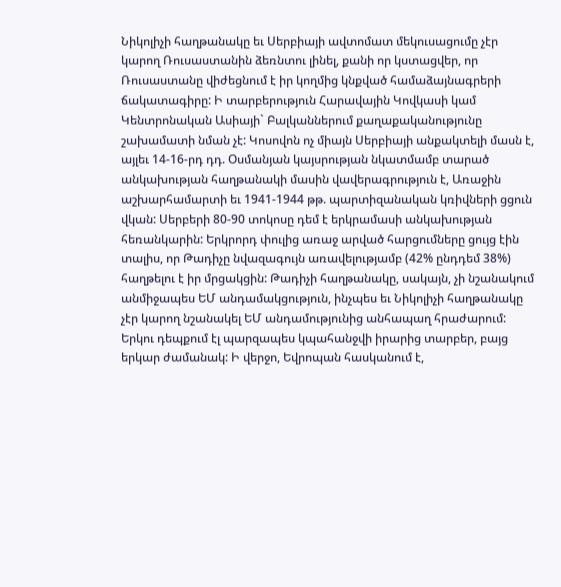Նիկոլիչի հաղթանակը եւ Սերբիայի ավտոմատ մեկուսացումը չէր կարող Ռուսաստանին ձեռնտու լինել, քանի որ կստացվեր, որ Ռուսաստանը վիժեցնում է իր կողմից կնքված համաձայնագրերի ճակատագիրը: Ի տարբերություն Հարավային Կովկասի կամ Կենտրոնական Ասիայի` Բալկաններում քաղաքականությունը շախամատի նման չէ: Կոսովոն ոչ միայն Սերբիայի անքակտելի մասն է, այլեւ 14-16-րդ դդ. Օսմանյան կայսրության նկատմամբ տարած անկախության հաղթանակի մասին վավերագրություն է, Առաջին աշխարհամարտի եւ 1941-1944 թթ. պարտիզանական կռիվների ցցուն վկան: Սերբերի 80-90 տոկոսը դեմ է երկրամասի անկախության հեռանկարին: Երկրորդ փուլից առաջ արված հարցումները ցույց էին տալիս, որ Թադիչը նվազագույն առավելությամբ (42% ընդդեմ 38%) հաղթելու է իր մրցակցին: Թադիչի հաղթանակը, սակայն, չի նշանակում անմիջապես ԵՄ անդամակցություն, ինչպես եւ Նիկոլիչի հաղթանակը չէր կարող նշանակել ԵՄ անդամությունից անհապաղ հրաժարում: Երկու դեպքում էլ պարզապես կպահանջվի իրարից տարբեր, բայց երկար ժամանակ: Ի վերջո, Եվրոպան հասկանում է,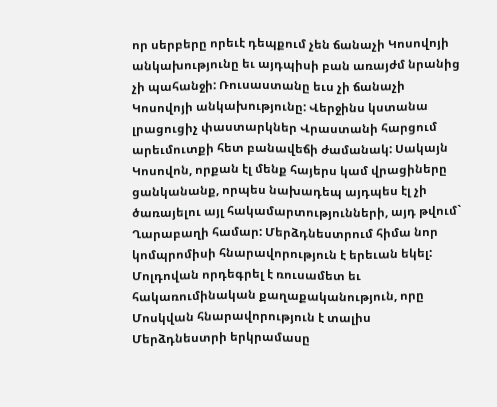որ սերբերը որեւէ դեպքում չեն ճանաչի Կոսովոյի անկախությունը եւ այդպիսի բան առայժմ նրանից չի պահանջի: Ռուսաստանը եւս չի ճանաչի Կոսովոյի անկախությունը: Վերջինս կստանա լրացուցիչ փաստարկներ Վրաստանի հարցում արեւմուտքի հետ բանավեճի ժամանակ: Սակայն Կոսովոն, որքան էլ մենք հայերս կամ վրացիները ցանկանանք, որպես նախադեպ այդպես էլ չի ծառայելու այլ հակամարտությունների, այդ թվում` Ղարաբաղի համար: Մերձդնեստրում հիմա նոր կոմպրոմիսի հնարավորություն է երեւան եկել: Մոլդովան որդեգրել է ռուսամետ եւ հակառումինական քաղաքականություն, որը Մոսկվան հնարավորություն է տալիս Մերձդնեստրի երկրամասը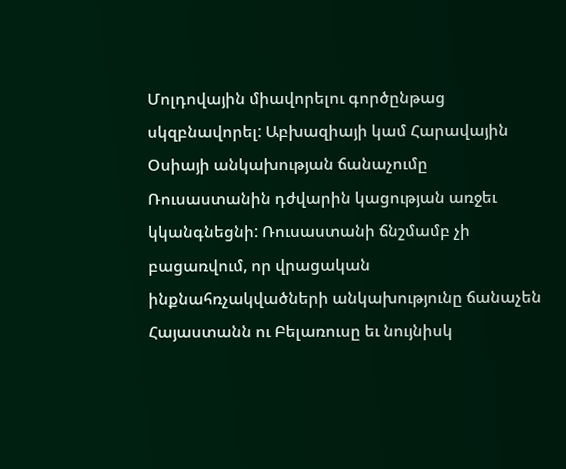Մոլդովային միավորելու գործընթաց սկզբնավորել: Աբխազիայի կամ Հարավային Օսիայի անկախության ճանաչումը Ռուսաստանին դժվարին կացության առջեւ կկանգնեցնի: Ռուսաստանի ճնշմամբ չի բացառվում, որ վրացական ինքնահռչակվածների անկախությունը ճանաչեն Հայաստանն ու Բելառուսը եւ նույնիսկ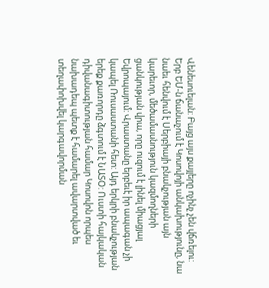Վենեսուելան: Բայց այս քայլերը ոչինչ չեն վճռելու: Երբ ԵՄ-ն ճանաչում է Կոսովոյի անկախությունը, նա նաեւ հենվում է Սերբիայի բնակչության այն կարեւոր, մեծամասնություն կազմողների ցանկության վրա, որը ուզում է լինել միացյալ Եվրոպայում: Վրաստանը երբեւէ իր ապագան չի կապել Ռուսաստանի հետ: Այդ երկրի բնակչության երեք քառորդը ձգտում է ՆԱՏՕ: Ուստի հայկական դիվանագիտության համար Կոսովոն որպես նախադեպ պետք է համարել ավարտված եւ տեղափոխվել կարգավորման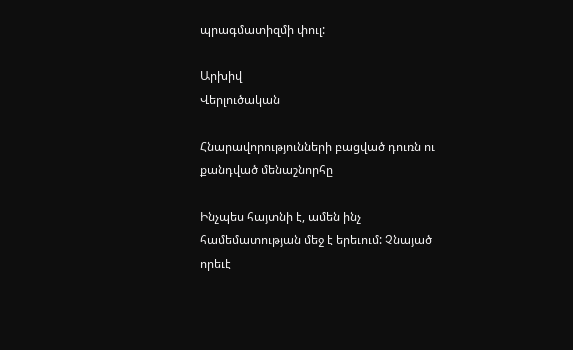պրագմատիզմի փուլ:

Արխիվ
Վերլուծական

Հնարավորությունների բացված դուռն ու քանդված մենաշնորհը

Ինչպես հայտնի է, ամեն ինչ համեմատության մեջ է երեւում: Չնայած որեւէ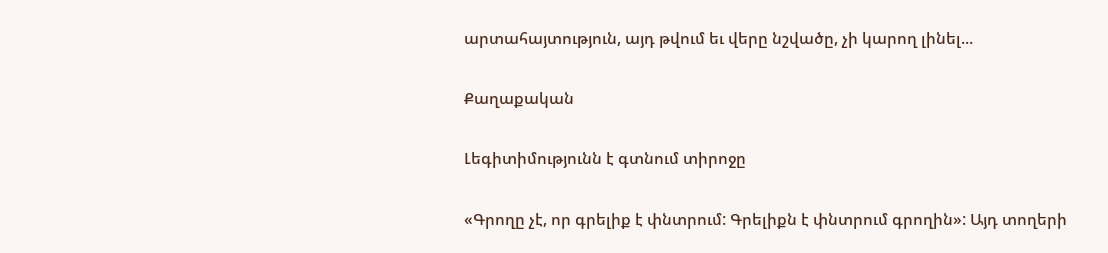արտահայտություն, այդ թվում եւ վերը նշվածը, չի կարող լինել...

Քաղաքական

Լեգիտիմությունն է գտնում տիրոջը

«Գրողը չէ, որ գրելիք է փնտրում: Գրելիքն է փնտրում գրողին»: Այդ տողերի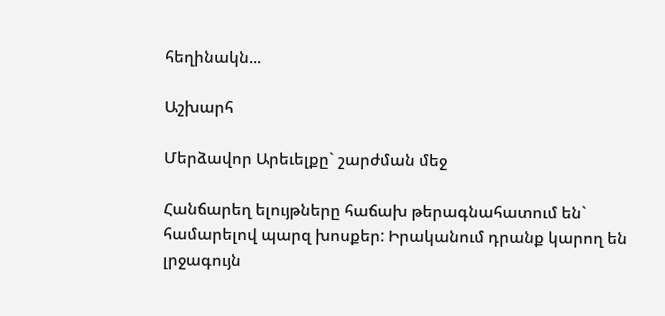հեղինակն...

Աշխարհ

Մերձավոր Արեւելքը` շարժման մեջ

Հանճարեղ ելույթները հաճախ թերագնահատում են` համարելով պարզ խոսքեր: Իրականում դրանք կարող են լրջագույն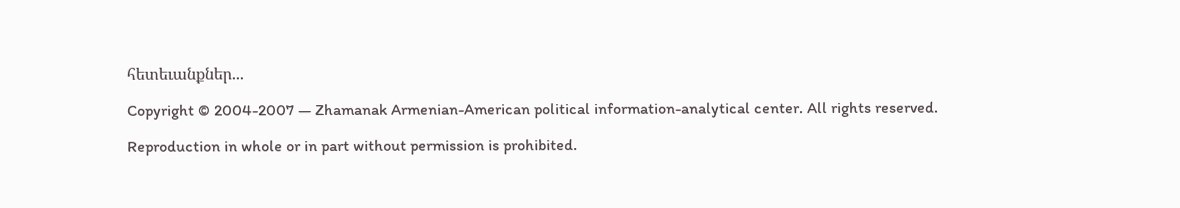հետեւանքներ...

Copyright © 2004-2007 — Zhamanak Armenian-American political information-analytical center. All rights reserved.

Reproduction in whole or in part without permission is prohibited.